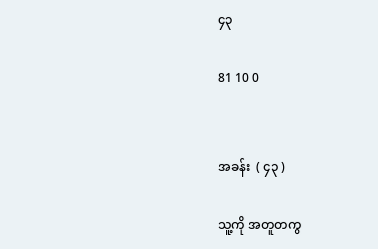၄၃

81 10 0


အခန်း  ( ၄၃ )

သူ့ကို အတူတကွ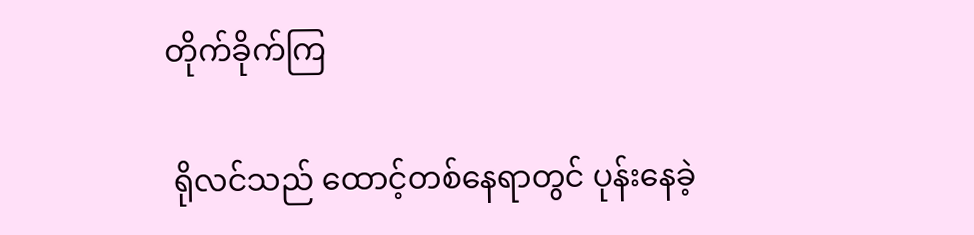တိုက်ခိုက်ကြ

 ရိုလင်သည် ထောင့်တစ်နေရာတွင် ပုန်းနေခဲ့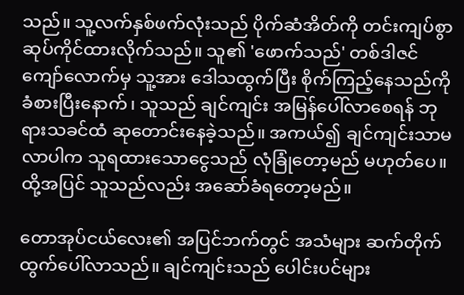သည်။ သူ့လက်နှစ်ဖက်လုံးသည် ပိုက်ဆံအိတ်ကို တင်းကျပ်စွာ ဆုပ်ကိုင်ထားလိုက်သည်။ သူ၏ 'ဖောက်သည်' တစ်ဒါဇင်ကျော်လောက်မှ သူ့အား ဒေါသထွက်ပြီး စိုက်ကြည့်နေသည်ကို ခံစားပြီးနောက်၊ သူသည် ချင်ကျင်း အမြန်ပေါ်လာစေရန် ဘုရားသခင်ထံ ဆုတောင်းနေခဲ့သည်။ အကယ်၍ ချင်ကျင်းသာမလာပါက သူရထားသောငွေသည် လုံခြုံတော့မည် မဟုတ်ပေ။ ထို့အပြင် သူသည်လည်း အဆော်ခံရတော့မည်။

တောအုပ်ငယ်လေး၏ အပြင်ဘက်တွင် အသံများ ဆက်တိုက်ထွက်ပေါ်လာသည်။ ချင်ကျင်းသည် ပေါင်းပင်များ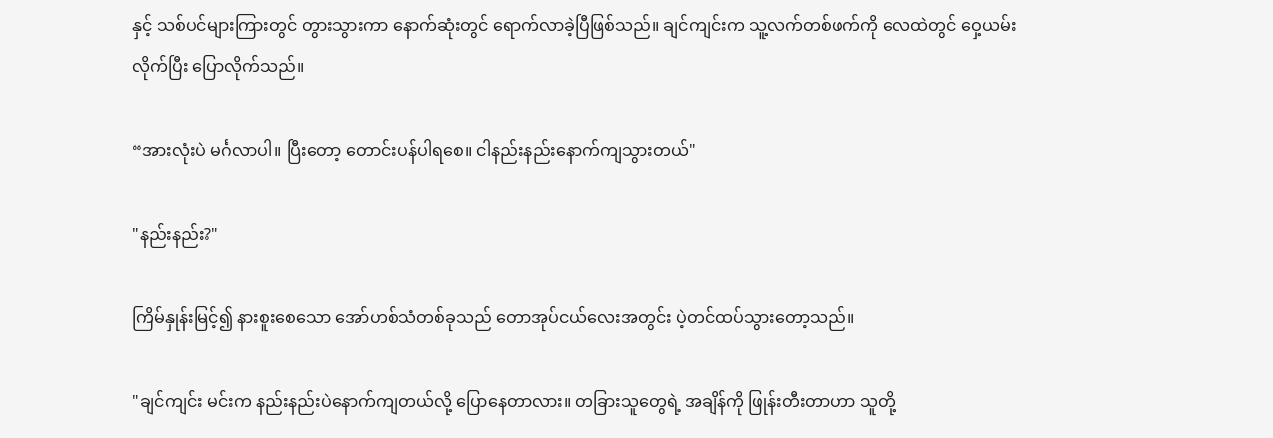နှင့် သစ်ပင်များကြားတွင် တွားသွားကာ နောက်ဆုံးတွင် ရောက်လာခဲ့ပြီဖြစ်သည်။ ချင်ကျင်းက သူ့လက်တစ်ဖက်ကို လေထဲတွင် ဝှေ့ယမ်းလိုက်ပြီး ပြောလိုက်သည်။

“အားလုံးပဲ မင်္ဂလာပါ။ ပြီးတော့ တောင်းပန်ပါရစေ။ ငါနည်းနည်းနောက်ကျသွားတယ်"

"နည်းနည်း?"

ကြိမ်နှုန်းမြင့်၍ နားစူးစေသော အော်ဟစ်သံတစ်ခုသည် တောအုပ်ငယ်လေးအတွင်း ပဲ့တင်ထပ်သွားတော့သည်။

"ချင်ကျင်း မင်းက နည်းနည်းပဲနောက်ကျတယ်လို့ ပြောနေတာလား။ တခြားသူတွေရဲ့ အချိန်ကို ဖြုန်းတီးတာဟာ သူတို့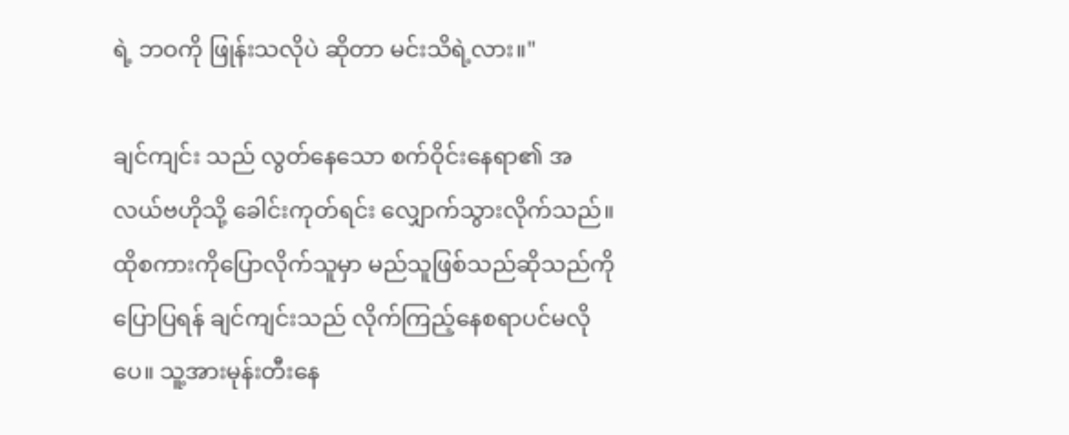ရဲ့ ဘဝကို ဖြုန်းသလိုပဲ ဆိုတာ မင်းသိရဲ့လား။"

ချင်ကျင်း သည် လွတ်နေသော စက်ဝိုင်းနေရာ၏ အလယ်ဗဟိုသို့ ခေါင်းကုတ်ရင်း လျှောက်သွားလိုက်သည်။ ထိုစကားကိုပြောလိုက်သူမှာ မည်သူဖြစ်သည်ဆိုသည်ကို ပြောပြရန် ချင်ကျင်းသည် လိုက်ကြည့်နေစရာပင်မလိုပေ။ သူ့အားမုန်းတီးနေ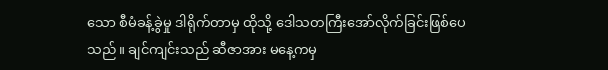သော စီမံခန့်ခွဲမှု ဒါရိုက်တာမှ ထိုသို့ ဒေါသတကြီးအော်လိုက်ခြင်းဖြစ်ပေသည်။ ချင်ကျင်းသည် ဆီဇာအား မနေ့ကမှ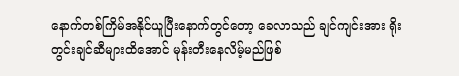နောက်တစ်ကြိမ်အနိုင်ယူပြီးနောက်တွင်တော့ ခေလာသည် ချင်ကျင်းအား ရိုးတွင်းချင်ဆီများထိအောင် မုန်းတီးနေလိမ့်မည်ဖြစ်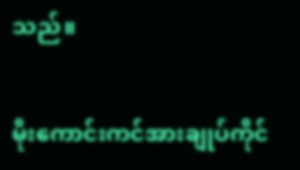သည်။

မိုးကောင်းကင်အားချုပ်ကိုင်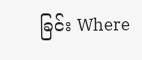ခြင်း Where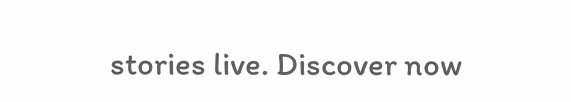stories live. Discover now